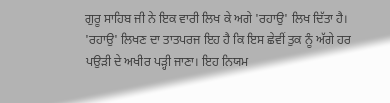ਗੁਰੂ ਸਾਹਿਬ ਜੀ ਨੇ ਇਕ ਵਾਰੀ ਲਿਖ ਕੇ ਅਗੇ 'ਰਹਾਉ' ਲਿਖ ਦਿੱਤਾ ਹੈ। 'ਰਹਾਉ' ਲਿਖਣ ਦਾ ਤਾਤਪਰਜ ਇਹ ਹੈ ਕਿ ਇਸ ਛੇਵੀਂ ਤੁਕ ਨੂੰ ਅੱਗੇ ਹਰ ਪਉੜੀ ਦੇ ਅਖੀਰ ਪੜ੍ਹੀ ਜਾਣਾ। ਇਹ ਨਿਯਮ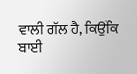ਵਾਲੀ ਗੱਲ ਹੈ, ਕਿਉਂਕਿ ਬਾਈ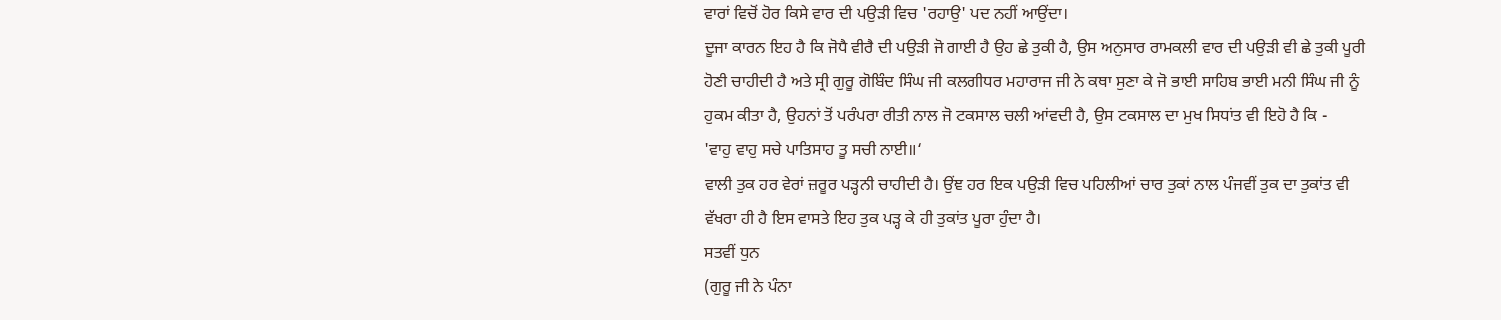ਵਾਰਾਂ ਵਿਚੋਂ ਹੋਰ ਕਿਸੇ ਵਾਰ ਦੀ ਪਉੜੀ ਵਿਚ 'ਰਹਾਉ' ਪਦ ਨਹੀਂ ਆਉਂਦਾ।
ਦੂਜਾ ਕਾਰਨ ਇਹ ਹੈ ਕਿ ਜੋਧੈ ਵੀਰੈ ਦੀ ਪਉੜੀ ਜੋ ਗਾਈ ਹੈ ਉਹ ਛੇ ਤੁਕੀ ਹੈ, ਉਸ ਅਨੁਸਾਰ ਰਾਮਕਲੀ ਵਾਰ ਦੀ ਪਉੜੀ ਵੀ ਛੇ ਤੁਕੀ ਪੂਰੀ ਹੋਣੀ ਚਾਹੀਦੀ ਹੈ ਅਤੇ ਸ੍ਰੀ ਗੁਰੂ ਗੋਬਿੰਦ ਸਿੰਘ ਜੀ ਕਲਗੀਧਰ ਮਹਾਰਾਜ ਜੀ ਨੇ ਕਥਾ ਸੁਣਾ ਕੇ ਜੋ ਭਾਈ ਸਾਹਿਬ ਭਾਈ ਮਨੀ ਸਿੰਘ ਜੀ ਨੂੰ ਹੁਕਮ ਕੀਤਾ ਹੈ, ਉਹਨਾਂ ਤੋਂ ਪਰੰਪਰਾ ਰੀਤੀ ਨਾਲ ਜੋ ਟਕਸਾਲ ਚਲੀ ਆਂਵਦੀ ਹੈ, ਉਸ ਟਕਸਾਲ ਦਾ ਮੁਖ ਸਿਧਾਂਤ ਵੀ ਇਹੋ ਹੈ ਕਿ -
'ਵਾਹੁ ਵਾਹੁ ਸਚੇ ਪਾਤਿਸਾਹ ਤੂ ਸਚੀ ਨਾਈ॥‘
ਵਾਲੀ ਤੁਕ ਹਰ ਵੇਰਾਂ ਜ਼ਰੂਰ ਪੜ੍ਹਨੀ ਚਾਹੀਦੀ ਹੈ। ਉਂਞ ਹਰ ਇਕ ਪਉੜੀ ਵਿਚ ਪਹਿਲੀਆਂ ਚਾਰ ਤੁਕਾਂ ਨਾਲ ਪੰਜਵੀਂ ਤੁਕ ਦਾ ਤੁਕਾਂਤ ਵੀ ਵੱਖਰਾ ਹੀ ਹੈ ਇਸ ਵਾਸਤੇ ਇਹ ਤੁਕ ਪੜ੍ਹ ਕੇ ਹੀ ਤੁਕਾਂਤ ਪੂਰਾ ਹੁੰਦਾ ਹੈ।
ਸਤਵੀਂ ਧੁਨ
(ਗੁਰੂ ਜੀ ਨੇ ਪੰਨਾ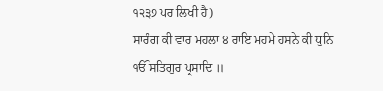੧੨੩੭ ਪਰ ਲਿਖੀ ਹੈ)
ਸਾਰੰਗ ਕੀ ਵਾਰ ਮਹਲਾ ੪ ਰਾਇ ਮਹਮੇ ਹਸਨੇ ਕੀ ਧੁਨਿ
ੴ ਸਤਿਗੁਰ ਪ੍ਰਸਾਦਿ ॥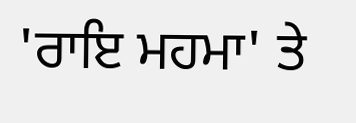'ਰਾਇ ਮਹਮਾ' ਤੇ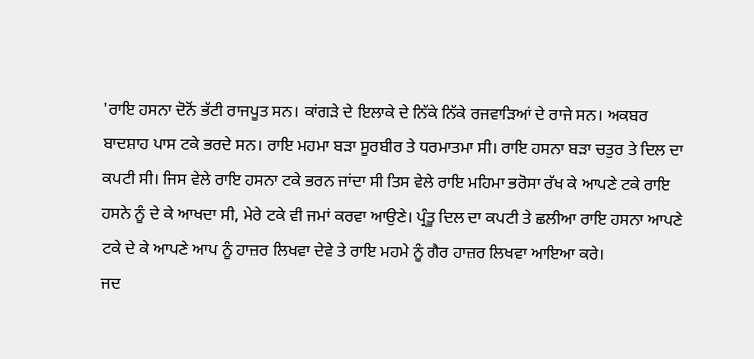'ਰਾਇ ਹਸਨਾ ਦੋਨੋਂ ਭੱਟੀ ਰਾਜਪੂਤ ਸਨ। ਕਾਂਗੜੇ ਦੇ ਇਲਾਕੇ ਦੇ ਨਿੱਕੇ ਨਿੱਕੇ ਰਜਵਾੜਿਆਂ ਦੇ ਰਾਜੇ ਸਨ। ਅਕਬਰ ਬਾਦਸ਼ਾਹ ਪਾਸ ਟਕੇ ਭਰਦੇ ਸਨ। ਰਾਇ ਮਹਮਾ ਬੜਾ ਸੂਰਬੀਰ ਤੇ ਧਰਮਾਤਮਾ ਸੀ। ਰਾਇ ਹਸਨਾ ਬੜਾ ਚਤੁਰ ਤੇ ਦਿਲ ਦਾ ਕਪਟੀ ਸੀ। ਜਿਸ ਵੇਲੇ ਰਾਇ ਹਸਨਾ ਟਕੇ ਭਰਨ ਜਾਂਦਾ ਸੀ ਤਿਸ ਵੇਲੇ ਰਾਇ ਮਹਿਮਾ ਭਰੋਸਾ ਰੱਖ ਕੇ ਆਪਣੇ ਟਕੇ ਰਾਇ ਹਸਨੇ ਨੂੰ ਦੇ ਕੇ ਆਖਦਾ ਸੀ, ਮੇਰੇ ਟਕੇ ਵੀ ਜਮਾਂ ਕਰਵਾ ਆਉਣੇ। ਪ੍ਰੰਤੂ ਦਿਲ ਦਾ ਕਪਟੀ ਤੇ ਛਲੀਆ ਰਾਇ ਹਸਨਾ ਆਪਣੇ ਟਕੇ ਦੇ ਕੇ ਆਪਣੇ ਆਪ ਨੂੰ ਹਾਜ਼ਰ ਲਿਖਵਾ ਦੇਵੇ ਤੇ ਰਾਇ ਮਹਮੇ ਨੂੰ ਗੈਰ ਹਾਜ਼ਰ ਲਿਖਵਾ ਆਇਆ ਕਰੇ।
ਜਦ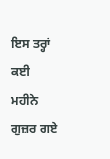ਇਸ ਤਰ੍ਹਾਂ ਕਈ ਮਹੀਨੇ ਗੁਜ਼ਰ ਗਏ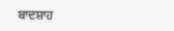ਬਾਦਸ਼ਾਹ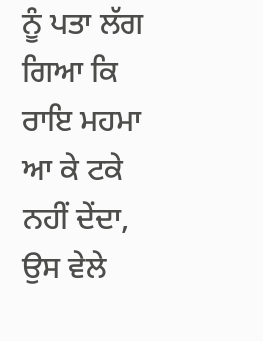ਨੂੰ ਪਤਾ ਲੱਗ ਗਿਆ ਕਿ ਰਾਇ ਮਹਮਾ ਆ ਕੇ ਟਕੇ ਨਹੀਂ ਦੇਂਦਾ, ਉਸ ਵੇਲੇ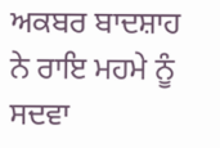ਅਕਬਰ ਬਾਦਸ਼ਾਹ ਨੇ ਰਾਇ ਮਹਮੇ ਨੂੰ ਸਦਵਾ